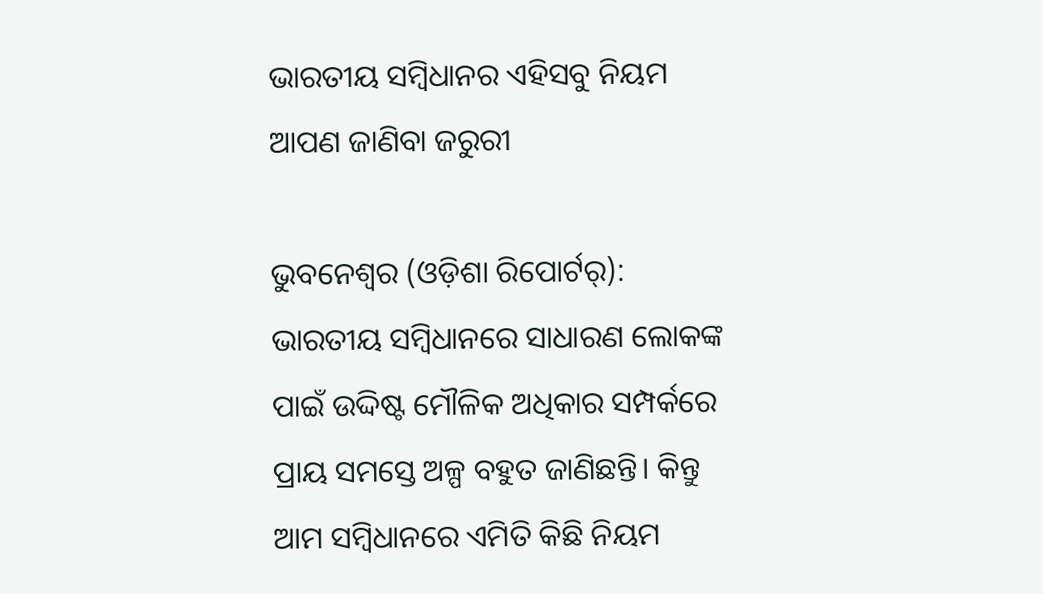ଭାରତୀୟ ସମ୍ବିଧାନର ଏହିସବୁ ନିୟମ ଆପଣ ଜାଣିବା ଜରୁରୀ

ଭୁବନେଶ୍ୱର (ଓଡ଼ିଶା ରିପୋର୍ଟର୍‌): ଭାରତୀୟ ସମ୍ବିଧାନରେ ସାଧାରଣ ଲୋକଙ୍କ ପାଇଁ ଉଦ୍ଦିଷ୍ଟ ମୌଳିକ ଅଧିକାର ସମ୍ପର୍କରେ ପ୍ରାୟ ସମସ୍ତେ ଅଳ୍ପ ବହୁତ ଜାଣିଛନ୍ତି। କିନ୍ତୁ ଆମ ସମ୍ବିଧାନରେ ଏମିତି କିଛି ନିୟମ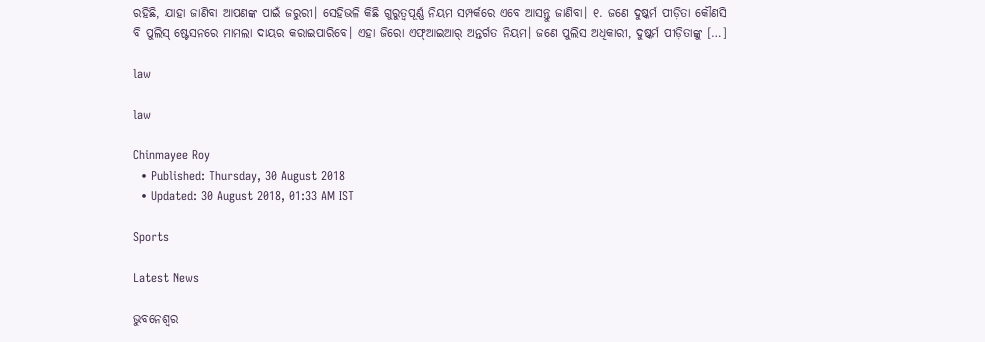ରହିଛି, ଯାହା ଜାଣିବା ଆପଣଙ୍କ ପାଇଁ ଜରୁରୀ। ସେହିଭଳି କିଛି ଗୁରୁତ୍ୱପୂର୍ଣ୍ଣ ନିୟମ ସମ୍ପର୍କରେ ଏବେ ଆସନ୍ତୁ ଜାଣିବା। ୧. ଜଣେ ଦୁଷ୍କର୍ମ ପୀଡ଼ିତା କୌଣସି ବି ପୁଲିସ୍‌ ଷ୍ଟେସନରେ ମାମଲା ଦାୟର କରାଇପାରିବେ। ଏହା ଜିରୋ ଏଫ୍ଆ‌ଇଆର୍‌ ଅନ୍ତର୍ଗତ ନିୟମ। ଜଣେ ପୁଲିସ ଅଧିକାରୀ, ଦୁଷ୍କର୍ମ ପୀଡ଼ିତାଙ୍କୁ […]

law

law

Chinmayee Roy
  • Published: Thursday, 30 August 2018
  • Updated: 30 August 2018, 01:33 AM IST

Sports

Latest News

ଭୁବନେଶ୍ୱର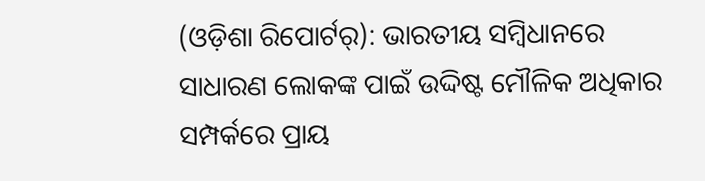(ଓଡ଼ିଶା ରିପୋର୍ଟର୍‌): ଭାରତୀୟ ସମ୍ବିଧାନରେ ସାଧାରଣ ଲୋକଙ୍କ ପାଇଁ ଉଦ୍ଦିଷ୍ଟ ମୌଳିକ ଅଧିକାର ସମ୍ପର୍କରେ ପ୍ରାୟ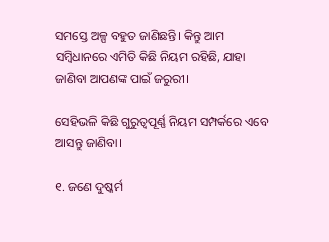ସମସ୍ତେ ଅଳ୍ପ ବହୁତ ଜାଣିଛନ୍ତି। କିନ୍ତୁ ଆମ ସମ୍ବିଧାନରେ ଏମିତି କିଛି ନିୟମ ରହିଛି, ଯାହା ଜାଣିବା ଆପଣଙ୍କ ପାଇଁ ଜରୁରୀ।

ସେହିଭଳି କିଛି ଗୁରୁତ୍ୱପୂର୍ଣ୍ଣ ନିୟମ ସମ୍ପର୍କରେ ଏବେ ଆସନ୍ତୁ ଜାଣିବା।

୧. ଜଣେ ଦୁଷ୍କର୍ମ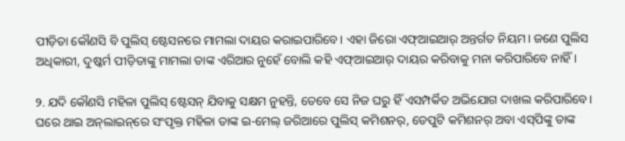ପୀଡ଼ିତା କୌଣସି ବି ପୁଲିସ୍‌ ଷ୍ଟେସନରେ ମାମଲା ଦାୟର କରାଇପାରିବେ। ଏହା ଜିରୋ ଏଫ୍ଆ‌ଇଆର୍‌ ଅନ୍ତର୍ଗତ ନିୟମ। ଜଣେ ପୁଲିସ ଅଧିକାରୀ, ଦୁଷ୍କର୍ମ ପୀଡ଼ିତାଙ୍କୁ ମାମଲା ତାଙ୍କ ଏରିଆର ନୁହେଁ ବୋଲି କହି ଏଫ୍ଆ‌ଇଆର୍‌ ଦାୟର କରିବାକୁ ମନା କରିପାରିବେ ନାହିଁ।

୨. ଯଦି କୌଣସି ମହିଳା ପୁଲିସ୍‌ ଷ୍ଟେସନ୍‌ ଯିବାକୁ ସକ୍ଷମ ନୁହନ୍ତି, ତେବେ ସେ ନିଜ ଘରୁ ହିଁ ଏସମ୍ପର୍କିତ ଅଭିଯୋଗ ଦାଖଲ କରିପାରିବେ। ଘରେ ଥାଇ ଅନ୍‌ଲାଇନ୍‌ରେ ସଂପୃକ୍ତ ମହିଳା ତାଙ୍କ ଇ-ମେଲ୍‌ ଜରିଆରେ ପୁଲିସ୍‌ କମିଶନର୍, ଡେପୁଟି କମିଶନର୍‌ ଅବା ଏସ୍‌ପିଙ୍କୁ ତାଙ୍କ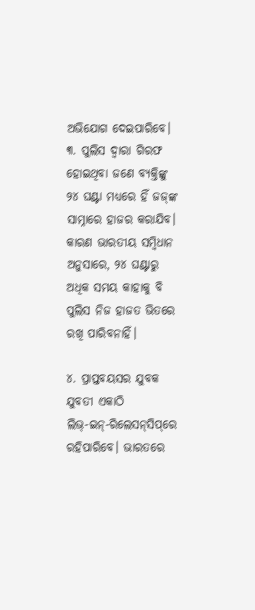ଅଭିଯୋଗ ଦେଇପାରିବେ। ୩. ପୁଲିସ ଦ୍ୱାରା ଗିରଫ ହୋଇଥିବା ଜଣେ ବ୍ୟକ୍ତିଙ୍କୁ ୨୪ ଘଣ୍ଟା ମଧ୍ୟରେ ହିଁ ଜଜ୍‌ଙ୍କ ସାମ୍ନାରେ ହାଜର କରାଯିବ। କାରଣ ଭାରତୀୟ ସମ୍ବିଧାନ ଅନୁସାରେ, ୨୪ ଘଣ୍ଟାରୁ ଅଧିକ ସମୟ କାହାକୁ ବି ପୁଲିସ ନିଜ ହାଜତ ଭିତରେ ରଖି ପାରିବନାହିଁ।

୪. ପ୍ରାପ୍ତବୟସର ଯୁବକ ଯୁବତୀ ଏକାଠି ଲିଭ୍‌-ଇନ୍‌-ରିଲେସନ୍‌ସିପ୍‌ରେ ରହିପାରିବେ। ଭାରତରେ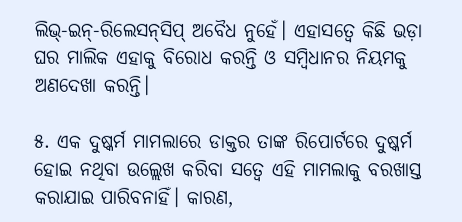ଲିଭ୍‌-ଇନ୍‌-ରିଲେସନ୍‌ସିପ୍‌ ଅବୈଧ ନୁହେଁ। ଏହାସତ୍ୱେ କିଛି ଭଡ଼ା ଘର ମାଲିକ ଏହାକୁ ବିରୋଧ କରନ୍ତି ଓ ସମ୍ବିଧାନର ନିୟମକୁ ଅଣଦେଖା କରନ୍ତି।

୫. ଏକ ଦୁଷ୍କର୍ମ ମାମଲାରେ ଡାକ୍ତର ତାଙ୍କ ରିପୋର୍ଟରେ ଦୁଷ୍କର୍ମ ହୋଇ ନଥିବା ଉଲ୍ଲେଖ କରିବା ସତ୍ୱେ ଏହି ମାମଲାକୁ ବରଖାସ୍ତ କରାଯାଇ ପାରିବନାହିଁ। କାରଣ,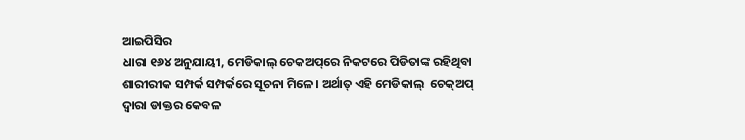ଆଇପିସିର
ଧାରା ୧୬୪ ଅନୁଯାୟୀ, ମେଡିକାଲ୍‌ ଚେକଅପ୍‌ରେ ନିକଟରେ ପିଡିତାଙ୍କ ରହିଥିବା ଶାରୀରୀକ ସମ୍ପର୍କ ସମ୍ପର୍କରେ ସୂଚନା ମିଳେ। ଅର୍ଥାତ୍‌ ଏହି ମେଡିକାଲ୍  ଚେକ୍ଅପ୍‌ ଦ୍ୱାରା ଡାକ୍ତର କେବଳ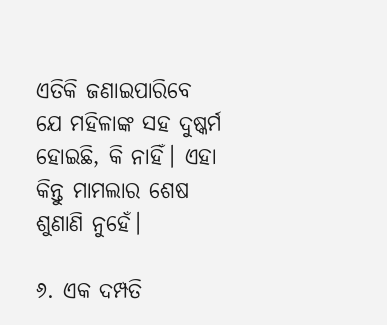ଏତିକି ଜଣାଇପାରିବେ ଯେ ମହିଳାଙ୍କ ସହ ଦୁଷ୍କର୍ମ ହୋଇଛି, କି ନାହିଁ। ଏହା କିନ୍ତୁ ମାମଲାର ଶେଷ ଶୁଣାଣି ନୁହେଁ।

୬. ଏକ ଦମ୍ପତି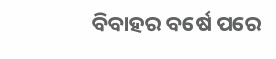ବିବାହର ବର୍ଷେ ପରେ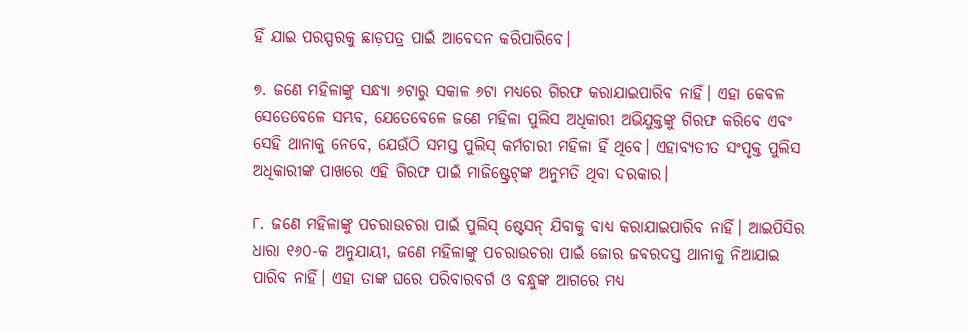ହିଁ ଯାଇ ପରସ୍ପରକୁ ଛାଡ଼ପତ୍ର ପାଇଁ ଆବେଦନ କରିପାରିବେ।

୭. ଜଣେ ମହିଳାଙ୍କୁ ସନ୍ଧ୍ୟା ୬ଟାରୁ ସକାଳ ୬ଟା ମଧ୍ୟରେ ଗିରଫ କରାଯାଇପାରିବ ନାହିଁ। ଏହା କେବଳ ସେତେବେଳେ ସମ୍ଭବ, ଯେତେବେଳେ ଜଣେ ମହିଳା ପୁଲିସ ଅଧିକାରୀ ଅଭିଯୁକ୍ତଙ୍କୁ ଗିରଫ କରିବେ ଏବଂ ସେହି ଥାନାକୁ ନେବେ, ଯେଉଁଠି ସମସ୍ତ ପୁଲିସ୍‌ କର୍ମଚାରୀ ମହିଳା ହିଁ ଥିବେ। ଏହାବ୍ୟତୀତ ସଂପୃକ୍ତ ପୁଲିସ ଅଧିକାରୀଙ୍କ ପାଖରେ ଏହି ଗିରଫ ପାଇଁ ମାଜିଷ୍ଟ୍ରେଟ୍‌ଙ୍କ ଅନୁମତି ଥିବା ଦରକାର।

୮. ଜଣେ ମହିଳାଙ୍କୁ ପଚରାଉଚରା ପାଇଁ ପୁଲିସ୍‌ ଷ୍ଟେସନ୍‌ ଯିବାକୁ ବାଧ୍ୟ କରାଯାଇପାରିବ ନାହିଁ। ଆଇପିସିର ଧାରା ୧୬୦-କ ଅନୁଯାୟୀ, ଜଣେ ମହିଳାଙ୍କୁ ପଚରାଉଚରା ପାଇଁ ଜୋର ଜବରଦସ୍ତ ଥାନାକୁ ନିଆଯାଇ ପାରିବ ନାହିଁ। ଏହା ତାଙ୍କ ଘରେ ପରିବାରବର୍ଗ ଓ ବନ୍ଧୁଙ୍କ ଆଗରେ ମଧ୍ୟ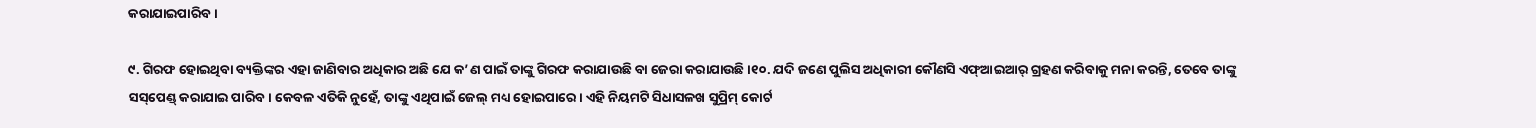କରାଯାଇପାରିବ।

୯. ଗିରଫ ହୋଇଥିବା ବ୍ୟକ୍ତିଙ୍କର ଏହା ଜାଣିବାର ଅଧିକାର ଅଛି ଯେ କ’ଣ ପାଇଁ ତାଙ୍କୁ ଗିରଫ କରାଯାଉଛି ବା ଜେରା କରାଯାଉଛି।୧୦. ଯଦି ଜଣେ ପୁଲିସ ଅଧିକାରୀ କୌଣସି ଏଫ୍ଆ‌ଇଆର୍ ଗ୍ରହଣ କରିବାକୁ ମନା କରନ୍ତି, ତେବେ ତାଙ୍କୁ ସସ୍‌ପେଣ୍ଡ୍‌ କରାଯାଇ ପାରିବ। କେବଳ ଏତିକି ନୁହେଁ, ତାଙ୍କୁ ଏଥିପାଇଁ ଜେଲ୍‌ ମଧ୍ୟ ହୋଇପାରେ। ଏହି ନିୟମଟି ସିଧାସଳଖ ସୁପ୍ରିମ୍‌ କୋର୍ଟ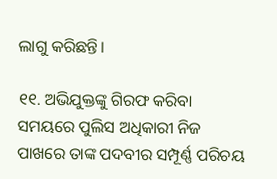ଲାଗୁ କରିଛନ୍ତି।

୧୧. ଅଭିଯୁକ୍ତଙ୍କୁ ଗିରଫ କରିବା ସମୟରେ ପୁଲିସ ଅଧିକାରୀ ନିଜ ପାଖରେ ତାଙ୍କ ପଦବୀର ସମ୍ପୂର୍ଣ୍ଣ ପରିଚୟ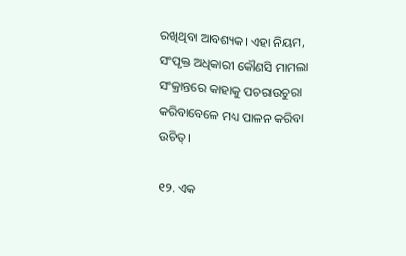ରଖିଥିବା ଆବଶ୍ୟକ। ଏହା ନିୟମ, ସଂପୃକ୍ତ ଅଧିକାରୀ କୌଣସି ମାମଲା ସଂକ୍ରାନ୍ତରେ କାହାକୁ ପଚରାଉଚୁରା କରିବାବେଳେ ମଧ୍ୟ ପାଳନ କରିବା ଉଚିତ୍‌।

୧୨. ଏକ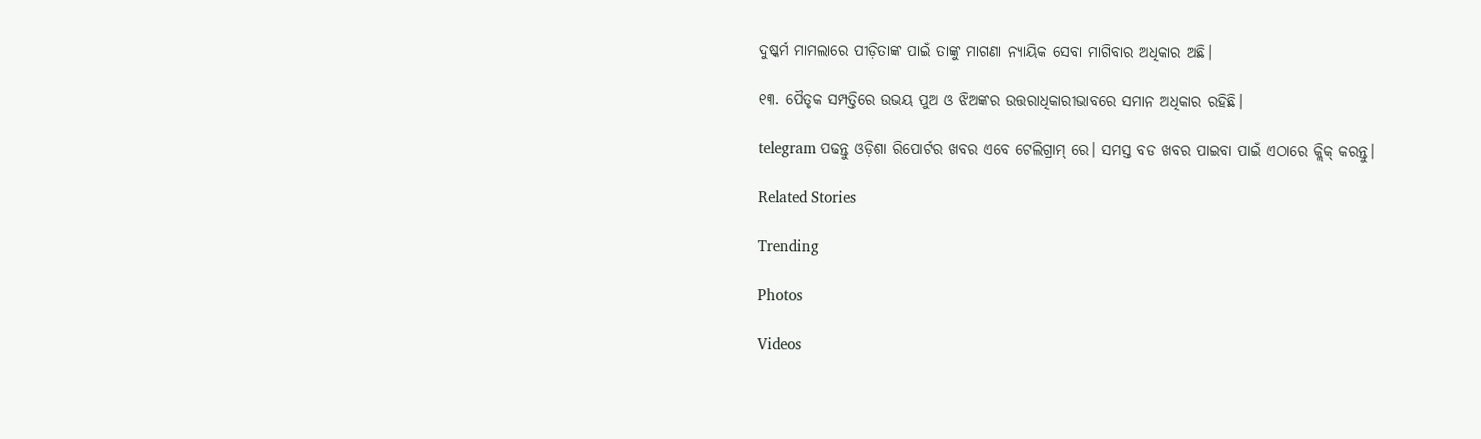ଦୁଷ୍କର୍ମ ମାମଲାରେ ପୀଡ଼ିତାଙ୍କ ପାଇଁ ତାଙ୍କୁ ମାଗଣା ନ୍ୟାୟିକ ସେବା ମାଗିବାର ଅଧିକାର ଅଛି।

୧୩. ପୈତୃକ ସମ୍ପତ୍ତିରେ ଉଭୟ ପୁଅ ଓ ଝିଅଙ୍କର ଉତ୍ତରାଧିକାରୀଭାବରେ ସମାନ ଅଧିକାର ରହିଛି।

telegram ପଢନ୍ତୁ ଓଡ଼ିଶା ରିପୋର୍ଟର ଖବର ଏବେ ଟେଲିଗ୍ରାମ୍ ରେ। ସମସ୍ତ ବଡ ଖବର ପାଇବା ପାଇଁ ଏଠାରେ କ୍ଲିକ୍ କରନ୍ତୁ।

Related Stories

Trending

Photos

Videos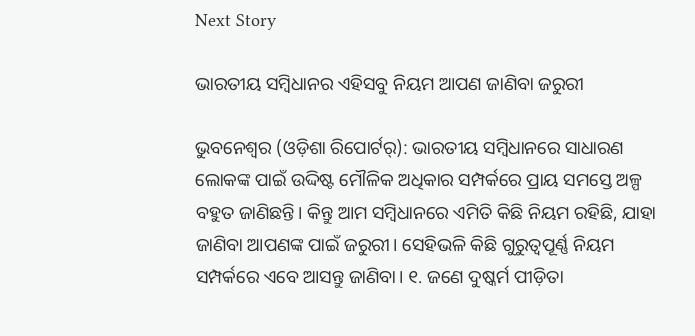Next Story

ଭାରତୀୟ ସମ୍ବିଧାନର ଏହିସବୁ ନିୟମ ଆପଣ ଜାଣିବା ଜରୁରୀ

ଭୁବନେଶ୍ୱର (ଓଡ଼ିଶା ରିପୋର୍ଟର୍‌): ଭାରତୀୟ ସମ୍ବିଧାନରେ ସାଧାରଣ ଲୋକଙ୍କ ପାଇଁ ଉଦ୍ଦିଷ୍ଟ ମୌଳିକ ଅଧିକାର ସମ୍ପର୍କରେ ପ୍ରାୟ ସମସ୍ତେ ଅଳ୍ପ ବହୁତ ଜାଣିଛନ୍ତି। କିନ୍ତୁ ଆମ ସମ୍ବିଧାନରେ ଏମିତି କିଛି ନିୟମ ରହିଛି, ଯାହା ଜାଣିବା ଆପଣଙ୍କ ପାଇଁ ଜରୁରୀ। ସେହିଭଳି କିଛି ଗୁରୁତ୍ୱପୂର୍ଣ୍ଣ ନିୟମ ସମ୍ପର୍କରେ ଏବେ ଆସନ୍ତୁ ଜାଣିବା। ୧. ଜଣେ ଦୁଷ୍କର୍ମ ପୀଡ଼ିତା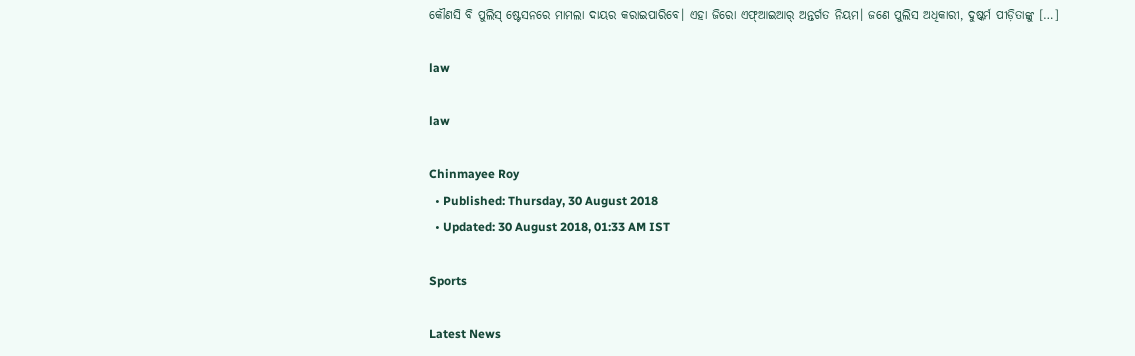କୌଣସି ବି ପୁଲିସ୍‌ ଷ୍ଟେସନରେ ମାମଲା ଦାୟର କରାଇପାରିବେ। ଏହା ଜିରୋ ଏଫ୍ଆ‌ଇଆର୍‌ ଅନ୍ତର୍ଗତ ନିୟମ। ଜଣେ ପୁଲିସ ଅଧିକାରୀ, ଦୁଷ୍କର୍ମ ପୀଡ଼ିତାଙ୍କୁ […]

law

law

Chinmayee Roy
  • Published: Thursday, 30 August 2018
  • Updated: 30 August 2018, 01:33 AM IST

Sports

Latest News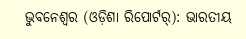ଭୁବନେଶ୍ୱର (ଓଡ଼ିଶା ରିପୋର୍ଟର୍‌): ଭାରତୀୟ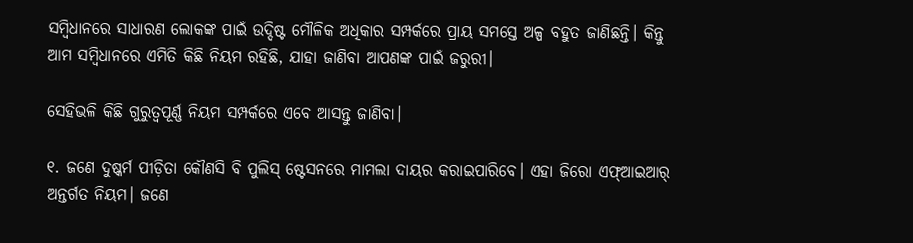ସମ୍ବିଧାନରେ ସାଧାରଣ ଲୋକଙ୍କ ପାଇଁ ଉଦ୍ଦିଷ୍ଟ ମୌଳିକ ଅଧିକାର ସମ୍ପର୍କରେ ପ୍ରାୟ ସମସ୍ତେ ଅଳ୍ପ ବହୁତ ଜାଣିଛନ୍ତି। କିନ୍ତୁ ଆମ ସମ୍ବିଧାନରେ ଏମିତି କିଛି ନିୟମ ରହିଛି, ଯାହା ଜାଣିବା ଆପଣଙ୍କ ପାଇଁ ଜରୁରୀ।

ସେହିଭଳି କିଛି ଗୁରୁତ୍ୱପୂର୍ଣ୍ଣ ନିୟମ ସମ୍ପର୍କରେ ଏବେ ଆସନ୍ତୁ ଜାଣିବା।

୧. ଜଣେ ଦୁଷ୍କର୍ମ ପୀଡ଼ିତା କୌଣସି ବି ପୁଲିସ୍‌ ଷ୍ଟେସନରେ ମାମଲା ଦାୟର କରାଇପାରିବେ। ଏହା ଜିରୋ ଏଫ୍ଆ‌ଇଆର୍‌ ଅନ୍ତର୍ଗତ ନିୟମ। ଜଣେ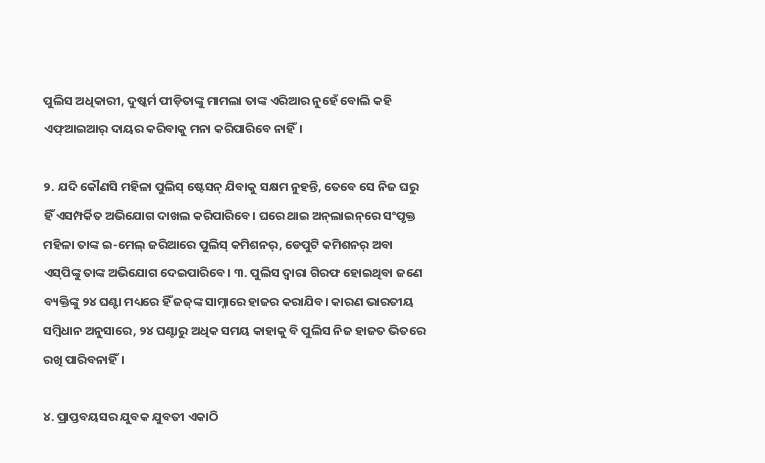ପୁଲିସ ଅଧିକାରୀ, ଦୁଷ୍କର୍ମ ପୀଡ଼ିତାଙ୍କୁ ମାମଲା ତାଙ୍କ ଏରିଆର ନୁହେଁ ବୋଲି କହି ଏଫ୍ଆ‌ଇଆର୍‌ ଦାୟର କରିବାକୁ ମନା କରିପାରିବେ ନାହିଁ।

୨. ଯଦି କୌଣସି ମହିଳା ପୁଲିସ୍‌ ଷ୍ଟେସନ୍‌ ଯିବାକୁ ସକ୍ଷମ ନୁହନ୍ତି, ତେବେ ସେ ନିଜ ଘରୁ ହିଁ ଏସମ୍ପର୍କିତ ଅଭିଯୋଗ ଦାଖଲ କରିପାରିବେ। ଘରେ ଥାଇ ଅନ୍‌ଲାଇନ୍‌ରେ ସଂପୃକ୍ତ ମହିଳା ତାଙ୍କ ଇ-ମେଲ୍‌ ଜରିଆରେ ପୁଲିସ୍‌ କମିଶନର୍, ଡେପୁଟି କମିଶନର୍‌ ଅବା ଏସ୍‌ପିଙ୍କୁ ତାଙ୍କ ଅଭିଯୋଗ ଦେଇପାରିବେ। ୩. ପୁଲିସ ଦ୍ୱାରା ଗିରଫ ହୋଇଥିବା ଜଣେ ବ୍ୟକ୍ତିଙ୍କୁ ୨୪ ଘଣ୍ଟା ମଧ୍ୟରେ ହିଁ ଜଜ୍‌ଙ୍କ ସାମ୍ନାରେ ହାଜର କରାଯିବ। କାରଣ ଭାରତୀୟ ସମ୍ବିଧାନ ଅନୁସାରେ, ୨୪ ଘଣ୍ଟାରୁ ଅଧିକ ସମୟ କାହାକୁ ବି ପୁଲିସ ନିଜ ହାଜତ ଭିତରେ ରଖି ପାରିବନାହିଁ।

୪. ପ୍ରାପ୍ତବୟସର ଯୁବକ ଯୁବତୀ ଏକାଠି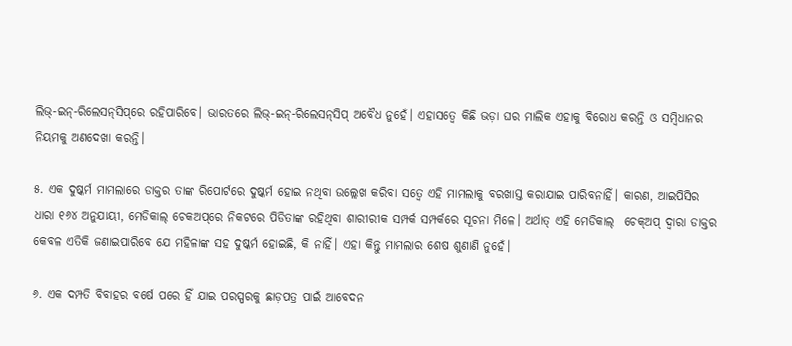ଲିଭ୍‌-ଇନ୍‌-ରିଲେସନ୍‌ସିପ୍‌ରେ ରହିପାରିବେ। ଭାରତରେ ଲିଭ୍‌-ଇନ୍‌-ରିଲେସନ୍‌ସିପ୍‌ ଅବୈଧ ନୁହେଁ। ଏହାସତ୍ୱେ କିଛି ଭଡ଼ା ଘର ମାଲିକ ଏହାକୁ ବିରୋଧ କରନ୍ତି ଓ ସମ୍ବିଧାନର ନିୟମକୁ ଅଣଦେଖା କରନ୍ତି।

୫. ଏକ ଦୁଷ୍କର୍ମ ମାମଲାରେ ଡାକ୍ତର ତାଙ୍କ ରିପୋର୍ଟରେ ଦୁଷ୍କର୍ମ ହୋଇ ନଥିବା ଉଲ୍ଲେଖ କରିବା ସତ୍ୱେ ଏହି ମାମଲାକୁ ବରଖାସ୍ତ କରାଯାଇ ପାରିବନାହିଁ। କାରଣ, ଆଇପିସିର
ଧାରା ୧୬୪ ଅନୁଯାୟୀ, ମେଡିକାଲ୍‌ ଚେକଅପ୍‌ରେ ନିକଟରେ ପିଡିତାଙ୍କ ରହିଥିବା ଶାରୀରୀକ ସମ୍ପର୍କ ସମ୍ପର୍କରେ ସୂଚନା ମିଳେ। ଅର୍ଥାତ୍‌ ଏହି ମେଡିକାଲ୍  ଚେକ୍ଅପ୍‌ ଦ୍ୱାରା ଡାକ୍ତର କେବଳ ଏତିକି ଜଣାଇପାରିବେ ଯେ ମହିଳାଙ୍କ ସହ ଦୁଷ୍କର୍ମ ହୋଇଛି, କି ନାହିଁ। ଏହା କିନ୍ତୁ ମାମଲାର ଶେଷ ଶୁଣାଣି ନୁହେଁ।

୬. ଏକ ଦମ୍ପତି ବିବାହର ବର୍ଷେ ପରେ ହିଁ ଯାଇ ପରସ୍ପରକୁ ଛାଡ଼ପତ୍ର ପାଇଁ ଆବେଦନ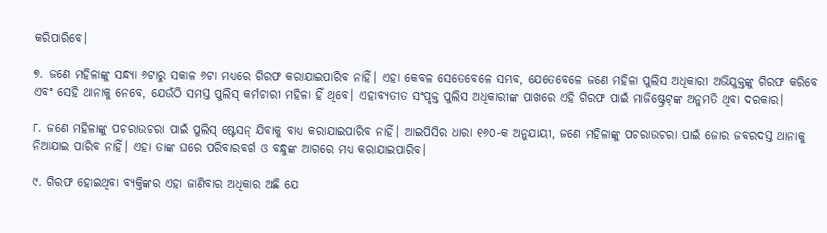କରିପାରିବେ।

୭. ଜଣେ ମହିଳାଙ୍କୁ ସନ୍ଧ୍ୟା ୬ଟାରୁ ସକାଳ ୬ଟା ମଧ୍ୟରେ ଗିରଫ କରାଯାଇପାରିବ ନାହିଁ। ଏହା କେବଳ ସେତେବେଳେ ସମ୍ଭବ, ଯେତେବେଳେ ଜଣେ ମହିଳା ପୁଲିସ ଅଧିକାରୀ ଅଭିଯୁକ୍ତଙ୍କୁ ଗିରଫ କରିବେ ଏବଂ ସେହି ଥାନାକୁ ନେବେ, ଯେଉଁଠି ସମସ୍ତ ପୁଲିସ୍‌ କର୍ମଚାରୀ ମହିଳା ହିଁ ଥିବେ। ଏହାବ୍ୟତୀତ ସଂପୃକ୍ତ ପୁଲିସ ଅଧିକାରୀଙ୍କ ପାଖରେ ଏହି ଗିରଫ ପାଇଁ ମାଜିଷ୍ଟ୍ରେଟ୍‌ଙ୍କ ଅନୁମତି ଥିବା ଦରକାର।

୮. ଜଣେ ମହିଳାଙ୍କୁ ପଚରାଉଚରା ପାଇଁ ପୁଲିସ୍‌ ଷ୍ଟେସନ୍‌ ଯିବାକୁ ବାଧ୍ୟ କରାଯାଇପାରିବ ନାହିଁ। ଆଇପିସିର ଧାରା ୧୬୦-କ ଅନୁଯାୟୀ, ଜଣେ ମହିଳାଙ୍କୁ ପଚରାଉଚରା ପାଇଁ ଜୋର ଜବରଦସ୍ତ ଥାନାକୁ ନିଆଯାଇ ପାରିବ ନାହିଁ। ଏହା ତାଙ୍କ ଘରେ ପରିବାରବର୍ଗ ଓ ବନ୍ଧୁଙ୍କ ଆଗରେ ମଧ୍ୟ କରାଯାଇପାରିବ।

୯. ଗିରଫ ହୋଇଥିବା ବ୍ୟକ୍ତିଙ୍କର ଏହା ଜାଣିବାର ଅଧିକାର ଅଛି ଯେ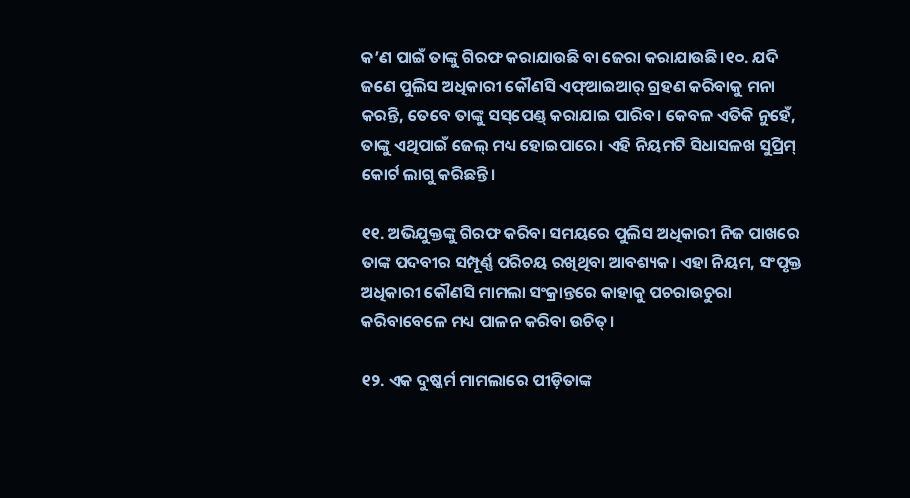କ’ଣ ପାଇଁ ତାଙ୍କୁ ଗିରଫ କରାଯାଉଛି ବା ଜେରା କରାଯାଉଛି।୧୦. ଯଦି ଜଣେ ପୁଲିସ ଅଧିକାରୀ କୌଣସି ଏଫ୍ଆ‌ଇଆର୍ ଗ୍ରହଣ କରିବାକୁ ମନା କରନ୍ତି, ତେବେ ତାଙ୍କୁ ସସ୍‌ପେଣ୍ଡ୍‌ କରାଯାଇ ପାରିବ। କେବଳ ଏତିକି ନୁହେଁ, ତାଙ୍କୁ ଏଥିପାଇଁ ଜେଲ୍‌ ମଧ୍ୟ ହୋଇପାରେ। ଏହି ନିୟମଟି ସିଧାସଳଖ ସୁପ୍ରିମ୍‌ କୋର୍ଟ ଲାଗୁ କରିଛନ୍ତି।

୧୧. ଅଭିଯୁକ୍ତଙ୍କୁ ଗିରଫ କରିବା ସମୟରେ ପୁଲିସ ଅଧିକାରୀ ନିଜ ପାଖରେ ତାଙ୍କ ପଦବୀର ସମ୍ପୂର୍ଣ୍ଣ ପରିଚୟ ରଖିଥିବା ଆବଶ୍ୟକ। ଏହା ନିୟମ, ସଂପୃକ୍ତ ଅଧିକାରୀ କୌଣସି ମାମଲା ସଂକ୍ରାନ୍ତରେ କାହାକୁ ପଚରାଉଚୁରା କରିବାବେଳେ ମଧ୍ୟ ପାଳନ କରିବା ଉଚିତ୍‌।

୧୨. ଏକ ଦୁଷ୍କର୍ମ ମାମଲାରେ ପୀଡ଼ିତାଙ୍କ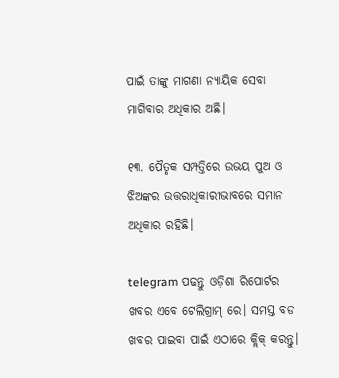ପାଇଁ ତାଙ୍କୁ ମାଗଣା ନ୍ୟାୟିକ ସେବା ମାଗିବାର ଅଧିକାର ଅଛି।

୧୩. ପୈତୃକ ସମ୍ପତ୍ତିରେ ଉଭୟ ପୁଅ ଓ ଝିଅଙ୍କର ଉତ୍ତରାଧିକାରୀଭାବରେ ସମାନ ଅଧିକାର ରହିଛି।

telegram ପଢନ୍ତୁ ଓଡ଼ିଶା ରିପୋର୍ଟର ଖବର ଏବେ ଟେଲିଗ୍ରାମ୍ ରେ। ସମସ୍ତ ବଡ ଖବର ପାଇବା ପାଇଁ ଏଠାରେ କ୍ଲିକ୍ କରନ୍ତୁ।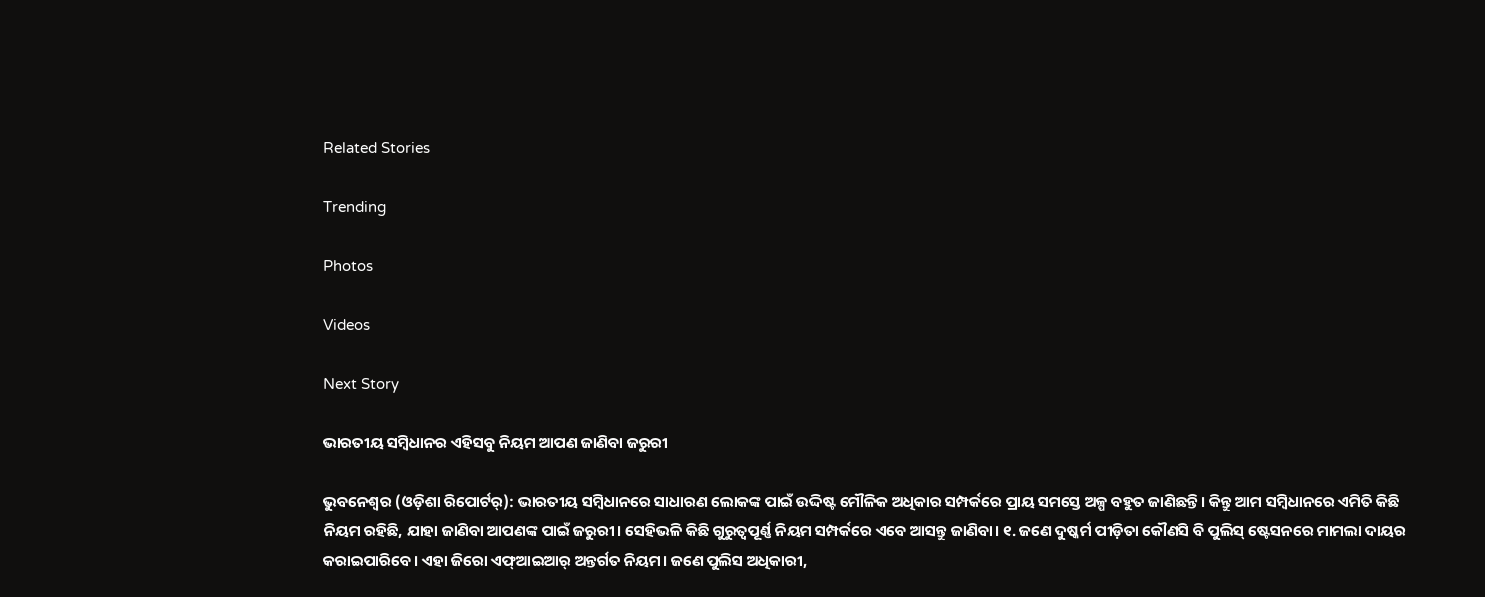Related Stories

Trending

Photos

Videos

Next Story

ଭାରତୀୟ ସମ୍ବିଧାନର ଏହିସବୁ ନିୟମ ଆପଣ ଜାଣିବା ଜରୁରୀ

ଭୁବନେଶ୍ୱର (ଓଡ଼ିଶା ରିପୋର୍ଟର୍‌): ଭାରତୀୟ ସମ୍ବିଧାନରେ ସାଧାରଣ ଲୋକଙ୍କ ପାଇଁ ଉଦ୍ଦିଷ୍ଟ ମୌଳିକ ଅଧିକାର ସମ୍ପର୍କରେ ପ୍ରାୟ ସମସ୍ତେ ଅଳ୍ପ ବହୁତ ଜାଣିଛନ୍ତି। କିନ୍ତୁ ଆମ ସମ୍ବିଧାନରେ ଏମିତି କିଛି ନିୟମ ରହିଛି, ଯାହା ଜାଣିବା ଆପଣଙ୍କ ପାଇଁ ଜରୁରୀ। ସେହିଭଳି କିଛି ଗୁରୁତ୍ୱପୂର୍ଣ୍ଣ ନିୟମ ସମ୍ପର୍କରେ ଏବେ ଆସନ୍ତୁ ଜାଣିବା। ୧. ଜଣେ ଦୁଷ୍କର୍ମ ପୀଡ଼ିତା କୌଣସି ବି ପୁଲିସ୍‌ ଷ୍ଟେସନରେ ମାମଲା ଦାୟର କରାଇପାରିବେ। ଏହା ଜିରୋ ଏଫ୍ଆ‌ଇଆର୍‌ ଅନ୍ତର୍ଗତ ନିୟମ। ଜଣେ ପୁଲିସ ଅଧିକାରୀ,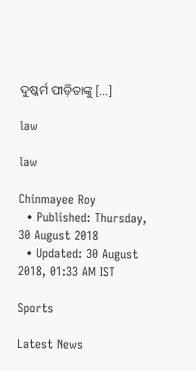ଦୁଷ୍କର୍ମ ପୀଡ଼ିତାଙ୍କୁ […]

law

law

Chinmayee Roy
  • Published: Thursday, 30 August 2018
  • Updated: 30 August 2018, 01:33 AM IST

Sports

Latest News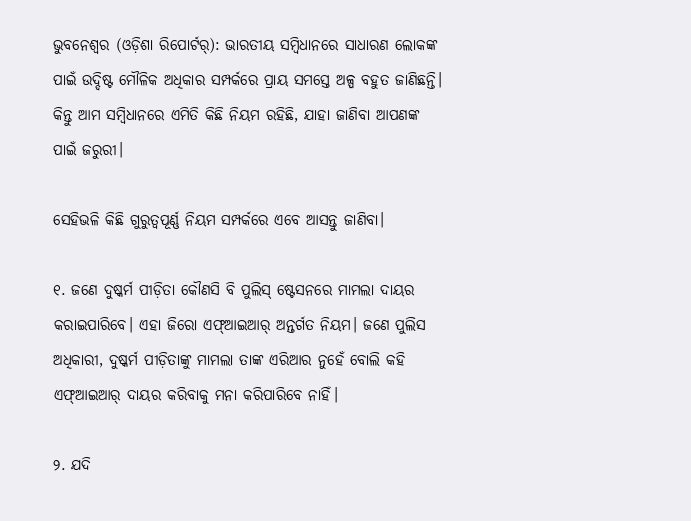ଭୁବନେଶ୍ୱର (ଓଡ଼ିଶା ରିପୋର୍ଟର୍‌): ଭାରତୀୟ ସମ୍ବିଧାନରେ ସାଧାରଣ ଲୋକଙ୍କ ପାଇଁ ଉଦ୍ଦିଷ୍ଟ ମୌଳିକ ଅଧିକାର ସମ୍ପର୍କରେ ପ୍ରାୟ ସମସ୍ତେ ଅଳ୍ପ ବହୁତ ଜାଣିଛନ୍ତି। କିନ୍ତୁ ଆମ ସମ୍ବିଧାନରେ ଏମିତି କିଛି ନିୟମ ରହିଛି, ଯାହା ଜାଣିବା ଆପଣଙ୍କ ପାଇଁ ଜରୁରୀ।

ସେହିଭଳି କିଛି ଗୁରୁତ୍ୱପୂର୍ଣ୍ଣ ନିୟମ ସମ୍ପର୍କରେ ଏବେ ଆସନ୍ତୁ ଜାଣିବା।

୧. ଜଣେ ଦୁଷ୍କର୍ମ ପୀଡ଼ିତା କୌଣସି ବି ପୁଲିସ୍‌ ଷ୍ଟେସନରେ ମାମଲା ଦାୟର କରାଇପାରିବେ। ଏହା ଜିରୋ ଏଫ୍ଆ‌ଇଆର୍‌ ଅନ୍ତର୍ଗତ ନିୟମ। ଜଣେ ପୁଲିସ ଅଧିକାରୀ, ଦୁଷ୍କର୍ମ ପୀଡ଼ିତାଙ୍କୁ ମାମଲା ତାଙ୍କ ଏରିଆର ନୁହେଁ ବୋଲି କହି ଏଫ୍ଆ‌ଇଆର୍‌ ଦାୟର କରିବାକୁ ମନା କରିପାରିବେ ନାହିଁ।

୨. ଯଦି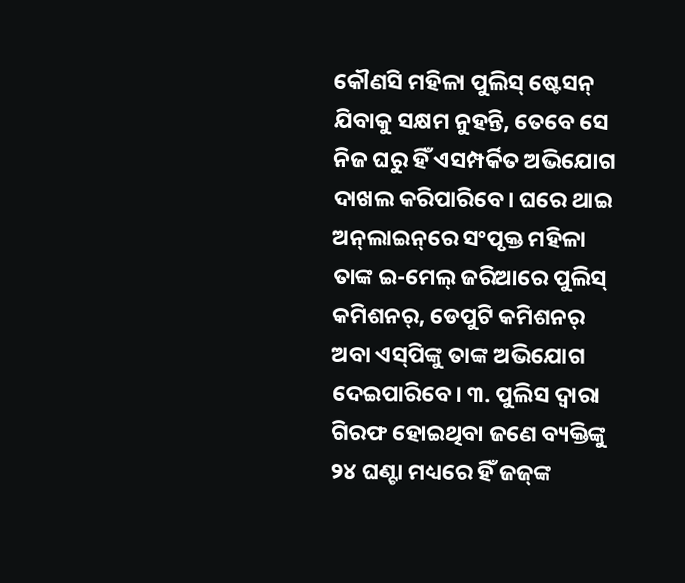କୌଣସି ମହିଳା ପୁଲିସ୍‌ ଷ୍ଟେସନ୍‌ ଯିବାକୁ ସକ୍ଷମ ନୁହନ୍ତି, ତେବେ ସେ ନିଜ ଘରୁ ହିଁ ଏସମ୍ପର୍କିତ ଅଭିଯୋଗ ଦାଖଲ କରିପାରିବେ। ଘରେ ଥାଇ ଅନ୍‌ଲାଇନ୍‌ରେ ସଂପୃକ୍ତ ମହିଳା ତାଙ୍କ ଇ-ମେଲ୍‌ ଜରିଆରେ ପୁଲିସ୍‌ କମିଶନର୍, ଡେପୁଟି କମିଶନର୍‌ ଅବା ଏସ୍‌ପିଙ୍କୁ ତାଙ୍କ ଅଭିଯୋଗ ଦେଇପାରିବେ। ୩. ପୁଲିସ ଦ୍ୱାରା ଗିରଫ ହୋଇଥିବା ଜଣେ ବ୍ୟକ୍ତିଙ୍କୁ ୨୪ ଘଣ୍ଟା ମଧ୍ୟରେ ହିଁ ଜଜ୍‌ଙ୍କ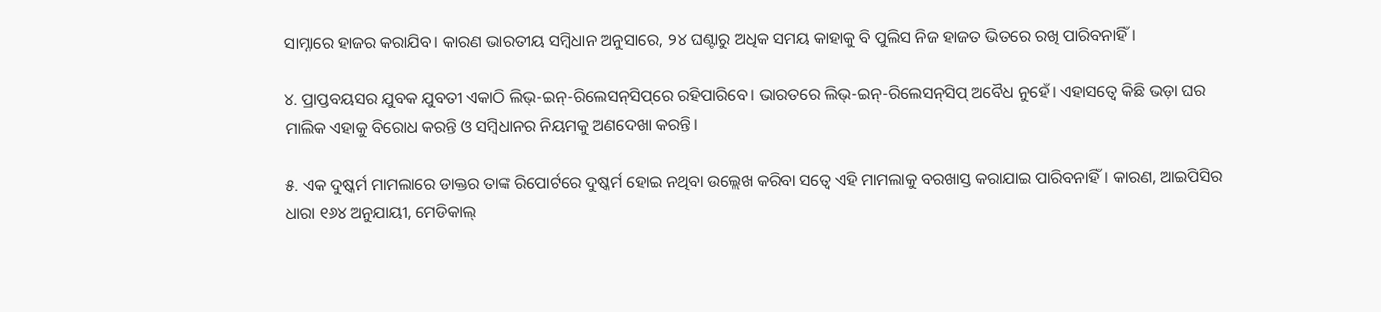ସାମ୍ନାରେ ହାଜର କରାଯିବ। କାରଣ ଭାରତୀୟ ସମ୍ବିଧାନ ଅନୁସାରେ, ୨୪ ଘଣ୍ଟାରୁ ଅଧିକ ସମୟ କାହାକୁ ବି ପୁଲିସ ନିଜ ହାଜତ ଭିତରେ ରଖି ପାରିବନାହିଁ।

୪. ପ୍ରାପ୍ତବୟସର ଯୁବକ ଯୁବତୀ ଏକାଠି ଲିଭ୍‌-ଇନ୍‌-ରିଲେସନ୍‌ସିପ୍‌ରେ ରହିପାରିବେ। ଭାରତରେ ଲିଭ୍‌-ଇନ୍‌-ରିଲେସନ୍‌ସିପ୍‌ ଅବୈଧ ନୁହେଁ। ଏହାସତ୍ୱେ କିଛି ଭଡ଼ା ଘର ମାଲିକ ଏହାକୁ ବିରୋଧ କରନ୍ତି ଓ ସମ୍ବିଧାନର ନିୟମକୁ ଅଣଦେଖା କରନ୍ତି।

୫. ଏକ ଦୁଷ୍କର୍ମ ମାମଲାରେ ଡାକ୍ତର ତାଙ୍କ ରିପୋର୍ଟରେ ଦୁଷ୍କର୍ମ ହୋଇ ନଥିବା ଉଲ୍ଲେଖ କରିବା ସତ୍ୱେ ଏହି ମାମଲାକୁ ବରଖାସ୍ତ କରାଯାଇ ପାରିବନାହିଁ। କାରଣ, ଆଇପିସିର
ଧାରା ୧୬୪ ଅନୁଯାୟୀ, ମେଡିକାଲ୍‌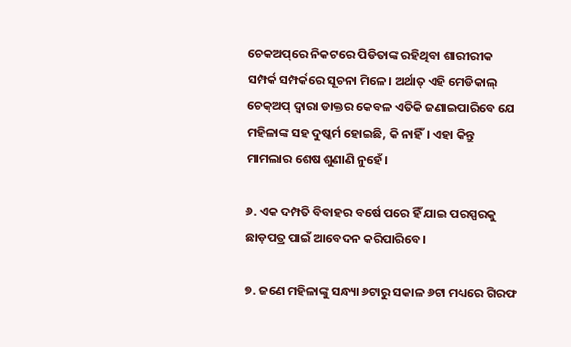ଚେକଅପ୍‌ରେ ନିକଟରେ ପିଡିତାଙ୍କ ରହିଥିବା ଶାରୀରୀକ ସମ୍ପର୍କ ସମ୍ପର୍କରେ ସୂଚନା ମିଳେ। ଅର୍ଥାତ୍‌ ଏହି ମେଡିକାଲ୍  ଚେକ୍ଅପ୍‌ ଦ୍ୱାରା ଡାକ୍ତର କେବଳ ଏତିକି ଜଣାଇପାରିବେ ଯେ ମହିଳାଙ୍କ ସହ ଦୁଷ୍କର୍ମ ହୋଇଛି, କି ନାହିଁ। ଏହା କିନ୍ତୁ ମାମଲାର ଶେଷ ଶୁଣାଣି ନୁହେଁ।

୬. ଏକ ଦମ୍ପତି ବିବାହର ବର୍ଷେ ପରେ ହିଁ ଯାଇ ପରସ୍ପରକୁ ଛାଡ଼ପତ୍ର ପାଇଁ ଆବେଦନ କରିପାରିବେ।

୭. ଜଣେ ମହିଳାଙ୍କୁ ସନ୍ଧ୍ୟା ୬ଟାରୁ ସକାଳ ୬ଟା ମଧ୍ୟରେ ଗିରଫ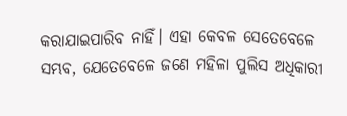କରାଯାଇପାରିବ ନାହିଁ। ଏହା କେବଳ ସେତେବେଳେ ସମ୍ଭବ, ଯେତେବେଳେ ଜଣେ ମହିଳା ପୁଲିସ ଅଧିକାରୀ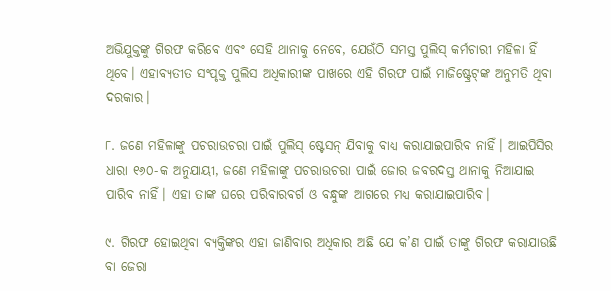ଅଭିଯୁକ୍ତଙ୍କୁ ଗିରଫ କରିବେ ଏବଂ ସେହି ଥାନାକୁ ନେବେ, ଯେଉଁଠି ସମସ୍ତ ପୁଲିସ୍‌ କର୍ମଚାରୀ ମହିଳା ହିଁ ଥିବେ। ଏହାବ୍ୟତୀତ ସଂପୃକ୍ତ ପୁଲିସ ଅଧିକାରୀଙ୍କ ପାଖରେ ଏହି ଗିରଫ ପାଇଁ ମାଜିଷ୍ଟ୍ରେଟ୍‌ଙ୍କ ଅନୁମତି ଥିବା ଦରକାର।

୮. ଜଣେ ମହିଳାଙ୍କୁ ପଚରାଉଚରା ପାଇଁ ପୁଲିସ୍‌ ଷ୍ଟେସନ୍‌ ଯିବାକୁ ବାଧ୍ୟ କରାଯାଇପାରିବ ନାହିଁ। ଆଇପିସିର ଧାରା ୧୬୦-କ ଅନୁଯାୟୀ, ଜଣେ ମହିଳାଙ୍କୁ ପଚରାଉଚରା ପାଇଁ ଜୋର ଜବରଦସ୍ତ ଥାନାକୁ ନିଆଯାଇ ପାରିବ ନାହିଁ। ଏହା ତାଙ୍କ ଘରେ ପରିବାରବର୍ଗ ଓ ବନ୍ଧୁଙ୍କ ଆଗରେ ମଧ୍ୟ କରାଯାଇପାରିବ।

୯. ଗିରଫ ହୋଇଥିବା ବ୍ୟକ୍ତିଙ୍କର ଏହା ଜାଣିବାର ଅଧିକାର ଅଛି ଯେ କ’ଣ ପାଇଁ ତାଙ୍କୁ ଗିରଫ କରାଯାଉଛି ବା ଜେରା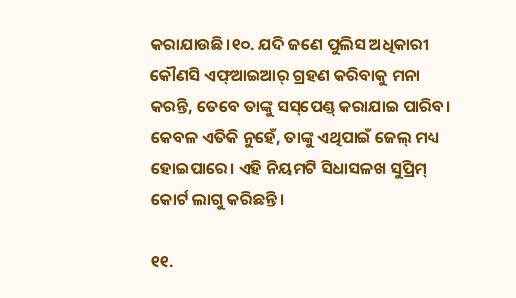କରାଯାଉଛି।୧୦. ଯଦି ଜଣେ ପୁଲିସ ଅଧିକାରୀ କୌଣସି ଏଫ୍ଆ‌ଇଆର୍ ଗ୍ରହଣ କରିବାକୁ ମନା କରନ୍ତି, ତେବେ ତାଙ୍କୁ ସସ୍‌ପେଣ୍ଡ୍‌ କରାଯାଇ ପାରିବ। କେବଳ ଏତିକି ନୁହେଁ, ତାଙ୍କୁ ଏଥିପାଇଁ ଜେଲ୍‌ ମଧ୍ୟ ହୋଇପାରେ। ଏହି ନିୟମଟି ସିଧାସଳଖ ସୁପ୍ରିମ୍‌ କୋର୍ଟ ଲାଗୁ କରିଛନ୍ତି।

୧୧.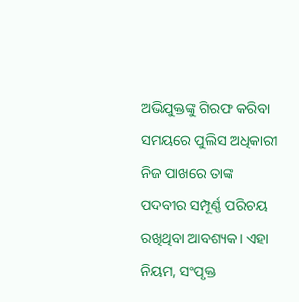ଅଭିଯୁକ୍ତଙ୍କୁ ଗିରଫ କରିବା ସମୟରେ ପୁଲିସ ଅଧିକାରୀ ନିଜ ପାଖରେ ତାଙ୍କ ପଦବୀର ସମ୍ପୂର୍ଣ୍ଣ ପରିଚୟ ରଖିଥିବା ଆବଶ୍ୟକ। ଏହା ନିୟମ, ସଂପୃକ୍ତ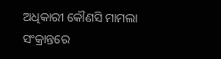ଅଧିକାରୀ କୌଣସି ମାମଲା ସଂକ୍ରାନ୍ତରେ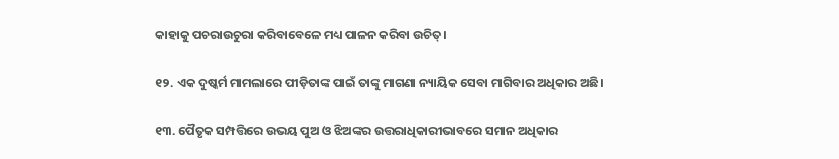କାହାକୁ ପଚରାଉଚୁରା କରିବାବେଳେ ମଧ୍ୟ ପାଳନ କରିବା ଉଚିତ୍‌।

୧୨. ଏକ ଦୁଷ୍କର୍ମ ମାମଲାରେ ପୀଡ଼ିତାଙ୍କ ପାଇଁ ତାଙ୍କୁ ମାଗଣା ନ୍ୟାୟିକ ସେବା ମାଗିବାର ଅଧିକାର ଅଛି।

୧୩. ପୈତୃକ ସମ୍ପତ୍ତିରେ ଉଭୟ ପୁଅ ଓ ଝିଅଙ୍କର ଉତ୍ତରାଧିକାରୀଭାବରେ ସମାନ ଅଧିକାର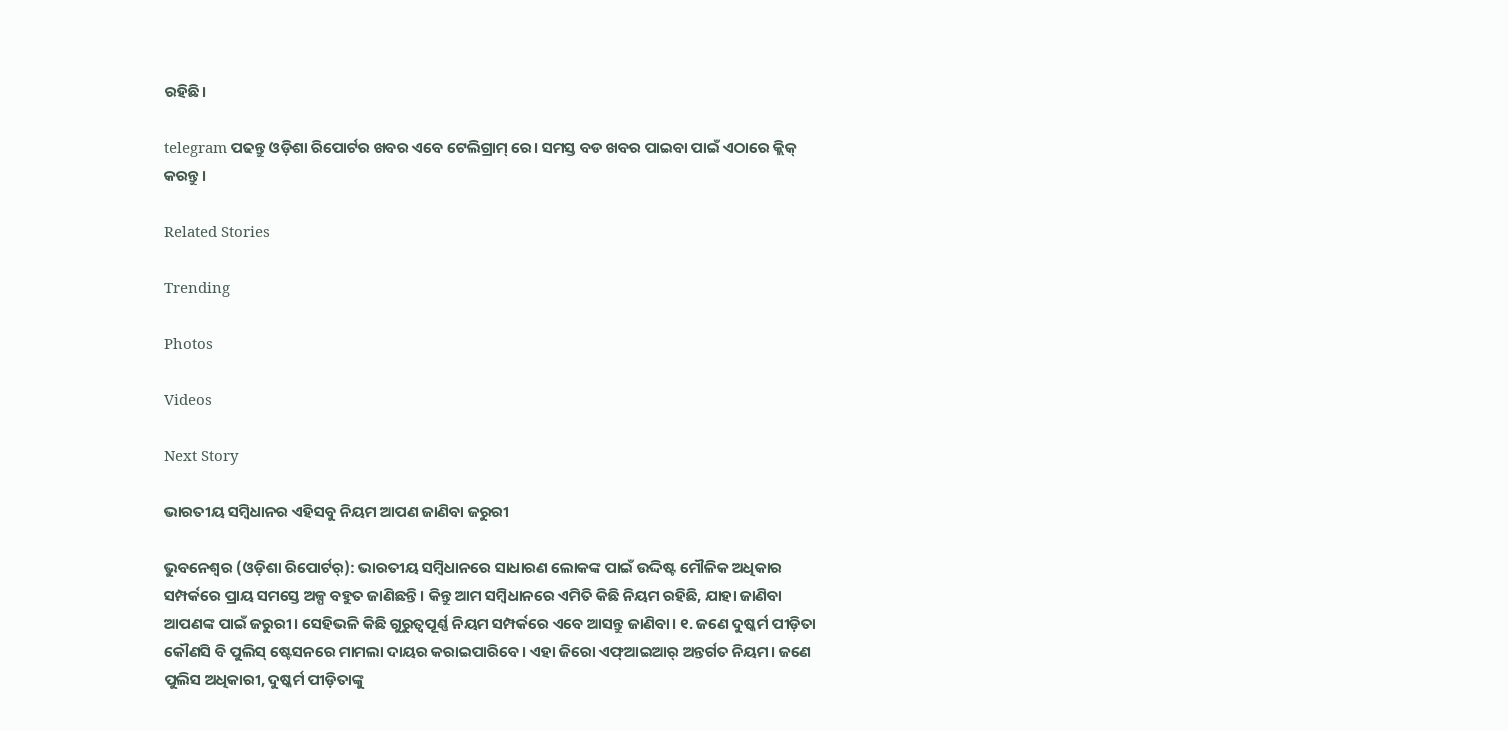ରହିଛି।

telegram ପଢନ୍ତୁ ଓଡ଼ିଶା ରିପୋର୍ଟର ଖବର ଏବେ ଟେଲିଗ୍ରାମ୍ ରେ। ସମସ୍ତ ବଡ ଖବର ପାଇବା ପାଇଁ ଏଠାରେ କ୍ଲିକ୍ କରନ୍ତୁ।

Related Stories

Trending

Photos

Videos

Next Story

ଭାରତୀୟ ସମ୍ବିଧାନର ଏହିସବୁ ନିୟମ ଆପଣ ଜାଣିବା ଜରୁରୀ

ଭୁବନେଶ୍ୱର (ଓଡ଼ିଶା ରିପୋର୍ଟର୍‌): ଭାରତୀୟ ସମ୍ବିଧାନରେ ସାଧାରଣ ଲୋକଙ୍କ ପାଇଁ ଉଦ୍ଦିଷ୍ଟ ମୌଳିକ ଅଧିକାର ସମ୍ପର୍କରେ ପ୍ରାୟ ସମସ୍ତେ ଅଳ୍ପ ବହୁତ ଜାଣିଛନ୍ତି। କିନ୍ତୁ ଆମ ସମ୍ବିଧାନରେ ଏମିତି କିଛି ନିୟମ ରହିଛି, ଯାହା ଜାଣିବା ଆପଣଙ୍କ ପାଇଁ ଜରୁରୀ। ସେହିଭଳି କିଛି ଗୁରୁତ୍ୱପୂର୍ଣ୍ଣ ନିୟମ ସମ୍ପର୍କରେ ଏବେ ଆସନ୍ତୁ ଜାଣିବା। ୧. ଜଣେ ଦୁଷ୍କର୍ମ ପୀଡ଼ିତା କୌଣସି ବି ପୁଲିସ୍‌ ଷ୍ଟେସନରେ ମାମଲା ଦାୟର କରାଇପାରିବେ। ଏହା ଜିରୋ ଏଫ୍ଆ‌ଇଆର୍‌ ଅନ୍ତର୍ଗତ ନିୟମ। ଜଣେ ପୁଲିସ ଅଧିକାରୀ, ଦୁଷ୍କର୍ମ ପୀଡ଼ିତାଙ୍କୁ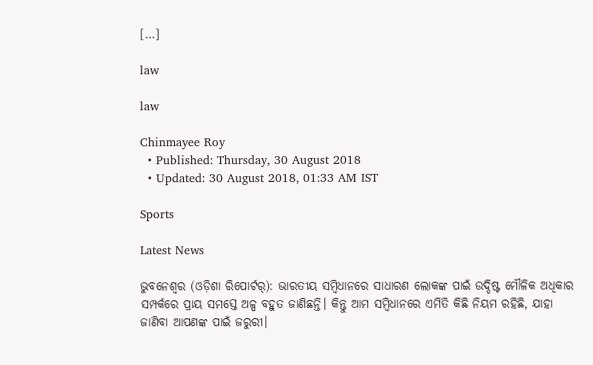[…]

law

law

Chinmayee Roy
  • Published: Thursday, 30 August 2018
  • Updated: 30 August 2018, 01:33 AM IST

Sports

Latest News

ଭୁବନେଶ୍ୱର (ଓଡ଼ିଶା ରିପୋର୍ଟର୍‌): ଭାରତୀୟ ସମ୍ବିଧାନରେ ସାଧାରଣ ଲୋକଙ୍କ ପାଇଁ ଉଦ୍ଦିଷ୍ଟ ମୌଳିକ ଅଧିକାର ସମ୍ପର୍କରେ ପ୍ରାୟ ସମସ୍ତେ ଅଳ୍ପ ବହୁତ ଜାଣିଛନ୍ତି। କିନ୍ତୁ ଆମ ସମ୍ବିଧାନରେ ଏମିତି କିଛି ନିୟମ ରହିଛି, ଯାହା ଜାଣିବା ଆପଣଙ୍କ ପାଇଁ ଜରୁରୀ।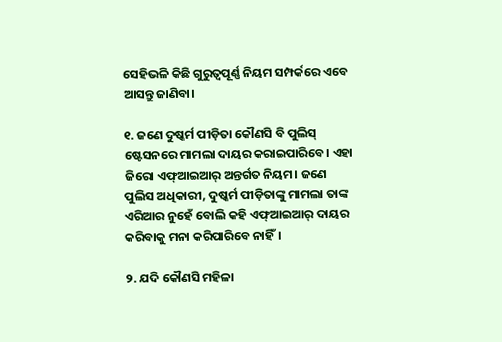ସେହିଭଳି କିଛି ଗୁରୁତ୍ୱପୂର୍ଣ୍ଣ ନିୟମ ସମ୍ପର୍କରେ ଏବେ ଆସନ୍ତୁ ଜାଣିବା।

୧. ଜଣେ ଦୁଷ୍କର୍ମ ପୀଡ଼ିତା କୌଣସି ବି ପୁଲିସ୍‌ ଷ୍ଟେସନରେ ମାମଲା ଦାୟର କରାଇପାରିବେ। ଏହା ଜିରୋ ଏଫ୍ଆ‌ଇଆର୍‌ ଅନ୍ତର୍ଗତ ନିୟମ। ଜଣେ ପୁଲିସ ଅଧିକାରୀ, ଦୁଷ୍କର୍ମ ପୀଡ଼ିତାଙ୍କୁ ମାମଲା ତାଙ୍କ ଏରିଆର ନୁହେଁ ବୋଲି କହି ଏଫ୍ଆ‌ଇଆର୍‌ ଦାୟର କରିବାକୁ ମନା କରିପାରିବେ ନାହିଁ।

୨. ଯଦି କୌଣସି ମହିଳା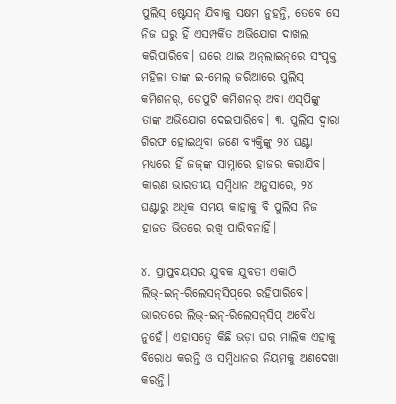ପୁଲିସ୍‌ ଷ୍ଟେସନ୍‌ ଯିବାକୁ ସକ୍ଷମ ନୁହନ୍ତି, ତେବେ ସେ ନିଜ ଘରୁ ହିଁ ଏସମ୍ପର୍କିତ ଅଭିଯୋଗ ଦାଖଲ କରିପାରିବେ। ଘରେ ଥାଇ ଅନ୍‌ଲାଇନ୍‌ରେ ସଂପୃକ୍ତ ମହିଳା ତାଙ୍କ ଇ-ମେଲ୍‌ ଜରିଆରେ ପୁଲିସ୍‌ କମିଶନର୍, ଡେପୁଟି କମିଶନର୍‌ ଅବା ଏସ୍‌ପିଙ୍କୁ ତାଙ୍କ ଅଭିଯୋଗ ଦେଇପାରିବେ। ୩. ପୁଲିସ ଦ୍ୱାରା ଗିରଫ ହୋଇଥିବା ଜଣେ ବ୍ୟକ୍ତିଙ୍କୁ ୨୪ ଘଣ୍ଟା ମଧ୍ୟରେ ହିଁ ଜଜ୍‌ଙ୍କ ସାମ୍ନାରେ ହାଜର କରାଯିବ। କାରଣ ଭାରତୀୟ ସମ୍ବିଧାନ ଅନୁସାରେ, ୨୪ ଘଣ୍ଟାରୁ ଅଧିକ ସମୟ କାହାକୁ ବି ପୁଲିସ ନିଜ ହାଜତ ଭିତରେ ରଖି ପାରିବନାହିଁ।

୪. ପ୍ରାପ୍ତବୟସର ଯୁବକ ଯୁବତୀ ଏକାଠି ଲିଭ୍‌-ଇନ୍‌-ରିଲେସନ୍‌ସିପ୍‌ରେ ରହିପାରିବେ। ଭାରତରେ ଲିଭ୍‌-ଇନ୍‌-ରିଲେସନ୍‌ସିପ୍‌ ଅବୈଧ ନୁହେଁ। ଏହାସତ୍ୱେ କିଛି ଭଡ଼ା ଘର ମାଲିକ ଏହାକୁ ବିରୋଧ କରନ୍ତି ଓ ସମ୍ବିଧାନର ନିୟମକୁ ଅଣଦେଖା କରନ୍ତି।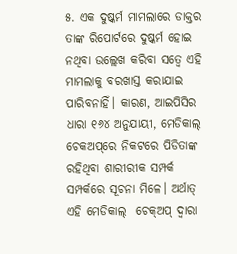୫. ଏକ ଦୁଷ୍କର୍ମ ମାମଲାରେ ଡାକ୍ତର ତାଙ୍କ ରିପୋର୍ଟରେ ଦୁଷ୍କର୍ମ ହୋଇ ନଥିବା ଉଲ୍ଲେଖ କରିବା ସତ୍ୱେ ଏହି ମାମଲାକୁ ବରଖାସ୍ତ କରାଯାଇ ପାରିବନାହିଁ। କାରଣ, ଆଇପିସିର
ଧାରା ୧୬୪ ଅନୁଯାୟୀ, ମେଡିକାଲ୍‌ ଚେକଅପ୍‌ରେ ନିକଟରେ ପିଡିତାଙ୍କ ରହିଥିବା ଶାରୀରୀକ ସମ୍ପର୍କ ସମ୍ପର୍କରେ ସୂଚନା ମିଳେ। ଅର୍ଥାତ୍‌ ଏହି ମେଡିକାଲ୍  ଚେକ୍ଅପ୍‌ ଦ୍ୱାରା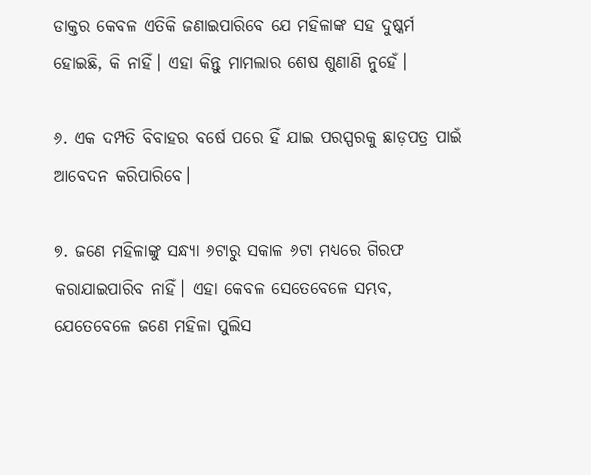ଡାକ୍ତର କେବଳ ଏତିକି ଜଣାଇପାରିବେ ଯେ ମହିଳାଙ୍କ ସହ ଦୁଷ୍କର୍ମ ହୋଇଛି, କି ନାହିଁ। ଏହା କିନ୍ତୁ ମାମଲାର ଶେଷ ଶୁଣାଣି ନୁହେଁ।

୬. ଏକ ଦମ୍ପତି ବିବାହର ବର୍ଷେ ପରେ ହିଁ ଯାଇ ପରସ୍ପରକୁ ଛାଡ଼ପତ୍ର ପାଇଁ ଆବେଦନ କରିପାରିବେ।

୭. ଜଣେ ମହିଳାଙ୍କୁ ସନ୍ଧ୍ୟା ୬ଟାରୁ ସକାଳ ୬ଟା ମଧ୍ୟରେ ଗିରଫ କରାଯାଇପାରିବ ନାହିଁ। ଏହା କେବଳ ସେତେବେଳେ ସମ୍ଭବ, ଯେତେବେଳେ ଜଣେ ମହିଳା ପୁଲିସ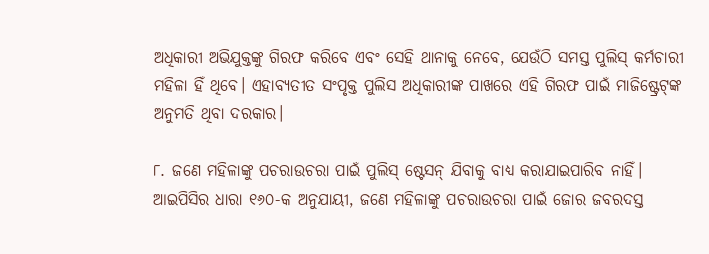ଅଧିକାରୀ ଅଭିଯୁକ୍ତଙ୍କୁ ଗିରଫ କରିବେ ଏବଂ ସେହି ଥାନାକୁ ନେବେ, ଯେଉଁଠି ସମସ୍ତ ପୁଲିସ୍‌ କର୍ମଚାରୀ ମହିଳା ହିଁ ଥିବେ। ଏହାବ୍ୟତୀତ ସଂପୃକ୍ତ ପୁଲିସ ଅଧିକାରୀଙ୍କ ପାଖରେ ଏହି ଗିରଫ ପାଇଁ ମାଜିଷ୍ଟ୍ରେଟ୍‌ଙ୍କ ଅନୁମତି ଥିବା ଦରକାର।

୮. ଜଣେ ମହିଳାଙ୍କୁ ପଚରାଉଚରା ପାଇଁ ପୁଲିସ୍‌ ଷ୍ଟେସନ୍‌ ଯିବାକୁ ବାଧ୍ୟ କରାଯାଇପାରିବ ନାହିଁ। ଆଇପିସିର ଧାରା ୧୬୦-କ ଅନୁଯାୟୀ, ଜଣେ ମହିଳାଙ୍କୁ ପଚରାଉଚରା ପାଇଁ ଜୋର ଜବରଦସ୍ତ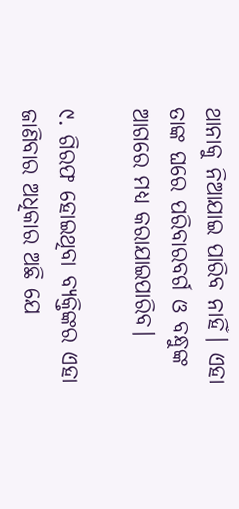ଥାନାକୁ ନିଆଯାଇ ପାରିବ ନାହିଁ। ଏହା ତାଙ୍କ ଘରେ ପରିବାରବର୍ଗ ଓ ବନ୍ଧୁଙ୍କ ଆଗରେ ମଧ୍ୟ କରାଯାଇପାରିବ।

୯. ଗିରଫ ହୋଇଥିବା ବ୍ୟକ୍ତିଙ୍କର ଏହା ଜାଣିବାର ଅଧିକାର ଅଛି ଯେ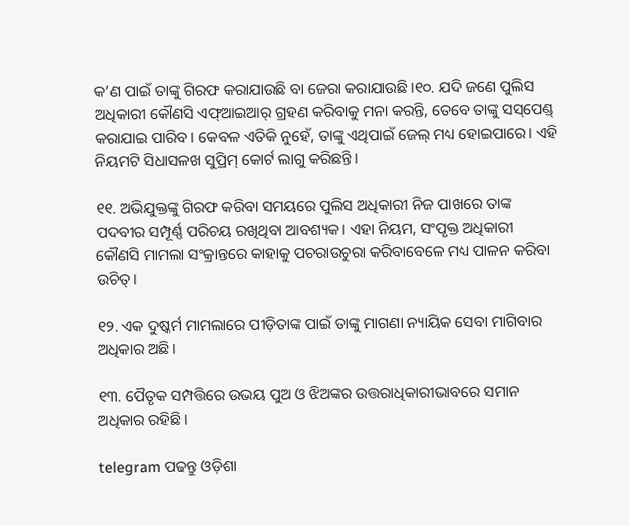କ’ଣ ପାଇଁ ତାଙ୍କୁ ଗିରଫ କରାଯାଉଛି ବା ଜେରା କରାଯାଉଛି।୧୦. ଯଦି ଜଣେ ପୁଲିସ ଅଧିକାରୀ କୌଣସି ଏଫ୍ଆ‌ଇଆର୍ ଗ୍ରହଣ କରିବାକୁ ମନା କରନ୍ତି, ତେବେ ତାଙ୍କୁ ସସ୍‌ପେଣ୍ଡ୍‌ କରାଯାଇ ପାରିବ। କେବଳ ଏତିକି ନୁହେଁ, ତାଙ୍କୁ ଏଥିପାଇଁ ଜେଲ୍‌ ମଧ୍ୟ ହୋଇପାରେ। ଏହି ନିୟମଟି ସିଧାସଳଖ ସୁପ୍ରିମ୍‌ କୋର୍ଟ ଲାଗୁ କରିଛନ୍ତି।

୧୧. ଅଭିଯୁକ୍ତଙ୍କୁ ଗିରଫ କରିବା ସମୟରେ ପୁଲିସ ଅଧିକାରୀ ନିଜ ପାଖରେ ତାଙ୍କ ପଦବୀର ସମ୍ପୂର୍ଣ୍ଣ ପରିଚୟ ରଖିଥିବା ଆବଶ୍ୟକ। ଏହା ନିୟମ, ସଂପୃକ୍ତ ଅଧିକାରୀ କୌଣସି ମାମଲା ସଂକ୍ରାନ୍ତରେ କାହାକୁ ପଚରାଉଚୁରା କରିବାବେଳେ ମଧ୍ୟ ପାଳନ କରିବା ଉଚିତ୍‌।

୧୨. ଏକ ଦୁଷ୍କର୍ମ ମାମଲାରେ ପୀଡ଼ିତାଙ୍କ ପାଇଁ ତାଙ୍କୁ ମାଗଣା ନ୍ୟାୟିକ ସେବା ମାଗିବାର ଅଧିକାର ଅଛି।

୧୩. ପୈତୃକ ସମ୍ପତ୍ତିରେ ଉଭୟ ପୁଅ ଓ ଝିଅଙ୍କର ଉତ୍ତରାଧିକାରୀଭାବରେ ସମାନ ଅଧିକାର ରହିଛି।

telegram ପଢନ୍ତୁ ଓଡ଼ିଶା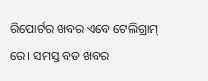ରିପୋର୍ଟର ଖବର ଏବେ ଟେଲିଗ୍ରାମ୍ ରେ। ସମସ୍ତ ବଡ ଖବର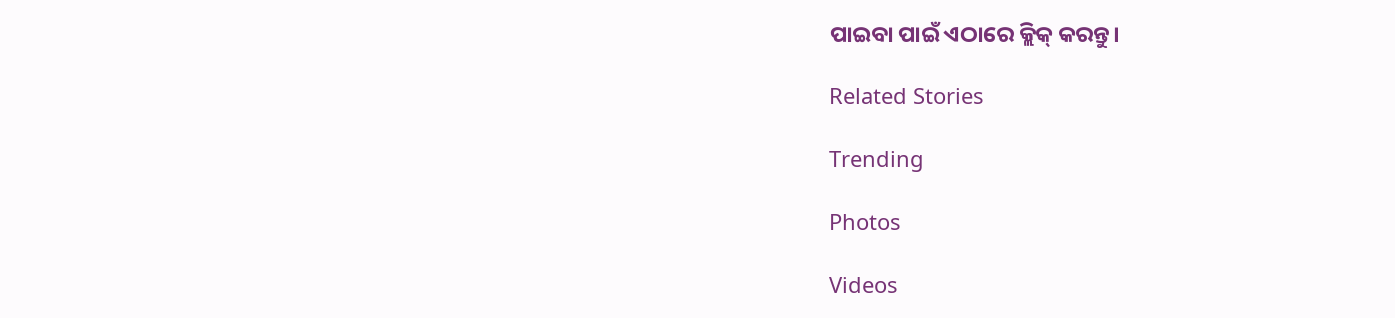ପାଇବା ପାଇଁ ଏଠାରେ କ୍ଲିକ୍ କରନ୍ତୁ।

Related Stories

Trending

Photos

Videos